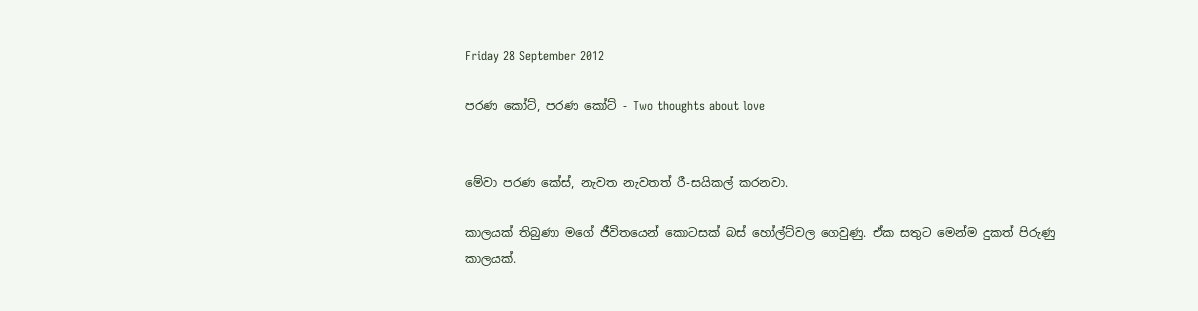Friday 28 September 2012

පරණ කෝට්, පරණ කෝට් - Two thoughts about love


මේවා පරණ කේස්, නැවත නැවතත් රී-සයිකල් කරනවා.

කාලයක් තිබුණා මගේ ජීවිතයෙන් කොටසක් බස් හෝල්ට්වල ගෙවුණු. ඒක සතුට මෙන්ම දුකත් පිරුණු කාලයක්.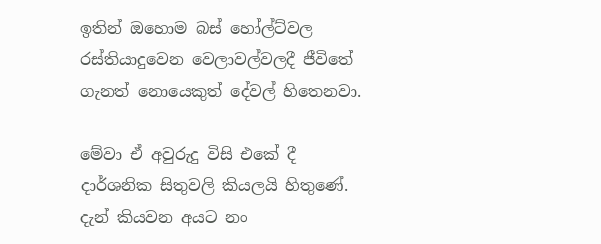ඉතින් ඔහොම බස් හෝල්ට්වල රස්තියාදුවෙන වෙලාවල්වලදී ජීවිතේ ගැනත් නොයෙකුත් දේවල් හිතෙනවා.

මේවා ඒ අවුරුදු විසි එකේ දී දාර්ශනික සිතුවලි කියලයි හිතුණේ. දැන් කියවන අයට නං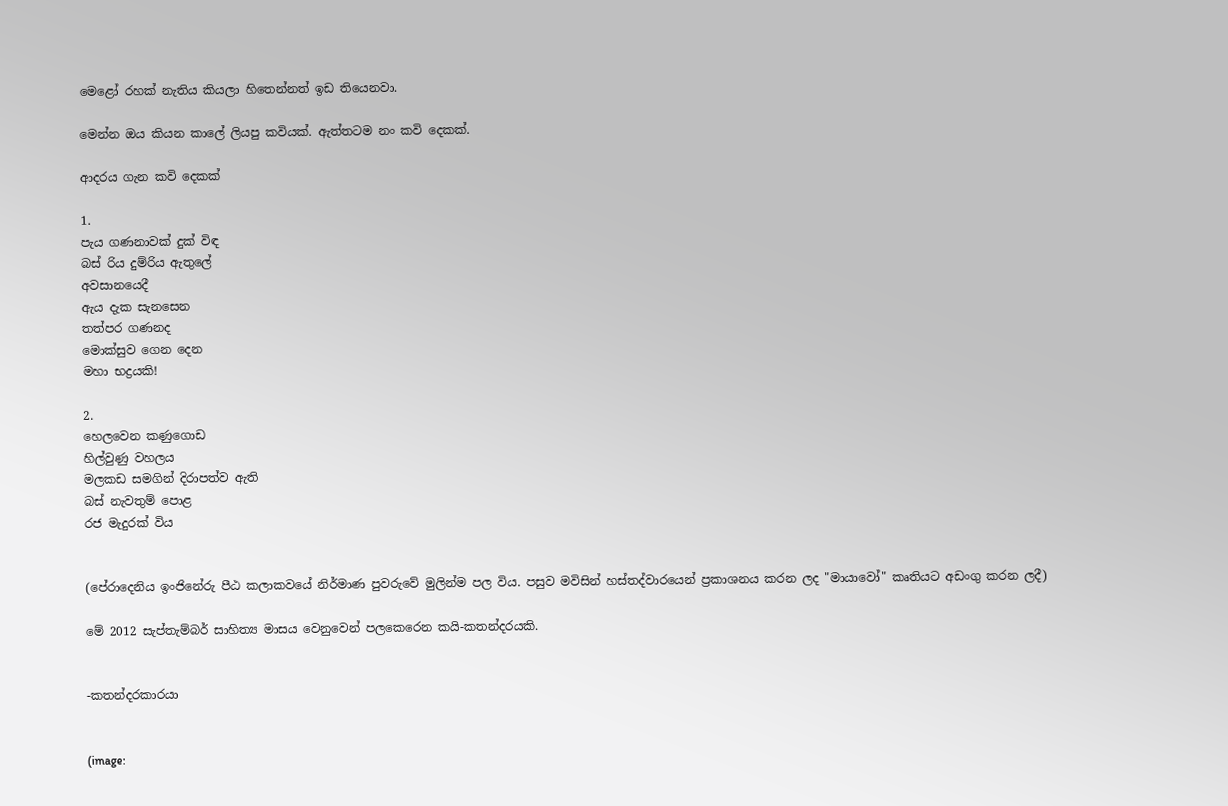මෙළෝ රහක් නැතිය කියලා හිතෙන්නත් ඉඩ තියෙනවා.

මෙන්න ඔය කියන කාලේ ලියපු කවියක්. ඇත්තටම නං කවි දෙකක්.

ආදරය ගැන කවි දෙකක්

1.
පැය ගණනාවක් දුක් විඳ
බස් රිය දුම්රිය ඇතුලේ
අවසානයෙදී
ඇය දැක සැනසෙන
තත්පර ගණනද
මොක්සුව ගෙන දෙන
මහා භද්‍රයකි!

2.
හෙලවෙන කණුගොඩ
හිල්වුණු වහලය
මලකඩ සමගින් දිරාපත්ව ඇති
බස් නැවතුම් පොළ
රජ මැදුරක් විය


(පේරාදෙනිය ඉංජිනේරු පීඨ කලාකවයේ නිර්මාණ පුවරුවේ මුලින්ම පල විය. පසුව මවිසින් හස්තද්වාරයෙන් ප්‍රකාශනය කරන ලද "මායාවෝ" කෘතියට අඩංගු කරන ලදී)

මේ 2012 සැප්තැම්බර් සාහිත්‍ය මාසය වෙනුවෙන් පලකෙරෙන කයි-කතන්දරයකි.


-කතන්දරකාරයා


(image: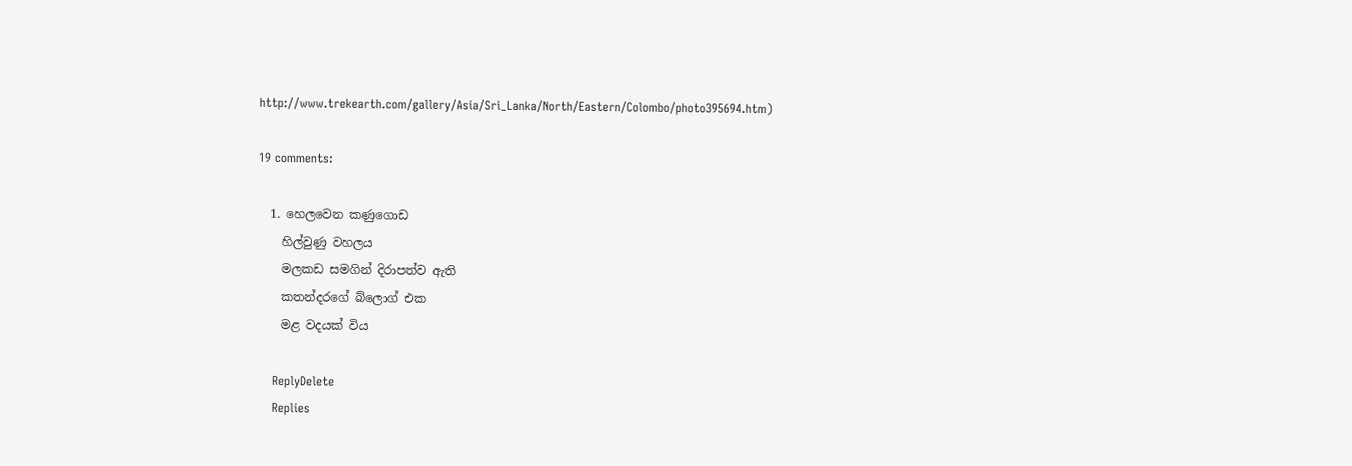http://www.trekearth.com/gallery/Asia/Sri_Lanka/North/Eastern/Colombo/photo395694.htm)

19 comments:

  1. හෙලවෙන කණුගොඩ
    හිල්වුණු වහලය
    මලකඩ සමගින් දිරාපත්ව ඇති
    කතන්දරගේ බ්ලොග් එක
    මළ වදයක් විය

    ReplyDelete
    Replies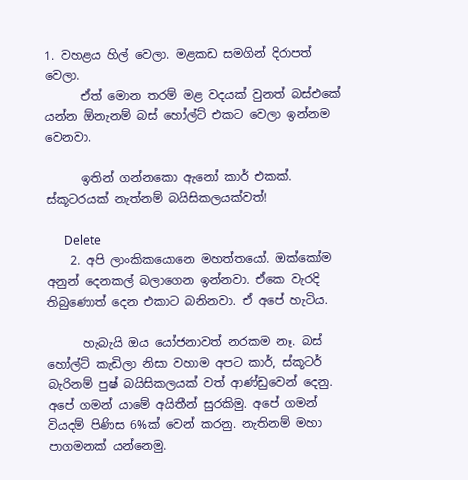1. වහළය හිල් වෙලා. මළකඩ සමගින් දිරාපත් වෙලා.
      ඒත් මොන තරම් මළ වදයක් වුනත් බස්‍එකේ යන්න ඕනැනම් බස් හෝල්ට් එකට වෙලා ඉන්නම වෙනවා.

      ඉතින් ගන්නකො ඇනෝ කාර් එකක්. ස්කූටරයක් නැත්නම් බයිසිකලයක්වත්!

      Delete
    2. අපි ලාංකිකයොනෙ මහත්තයෝ. ඔක්කෝම අනුන් දෙනකල් බලාගෙන ඉන්නවා. ඒකෙ වැරදි තිබුණොත් දෙන එකාට බනිනවා. ඒ අපේ හැටිය.

      හැබැයි ඔය යෝජනාවත් නරකම නෑ. බස් හෝල්ට් කැඩිලා නිසා වහාම අපට කාර්, ස්කූටර් බැරිනම් පුෂ් බයිසිකලයක් වත් ආණ්ඩුවෙන් දෙනු. අපේ ගමන් යාමේ අයිතීන් සුරකිමු. අපේ ගමන් වියදම් පිණිස 6%ක් වෙන් කරනු. නැතිනම් මහා පාගමනක් යන්නෙමු.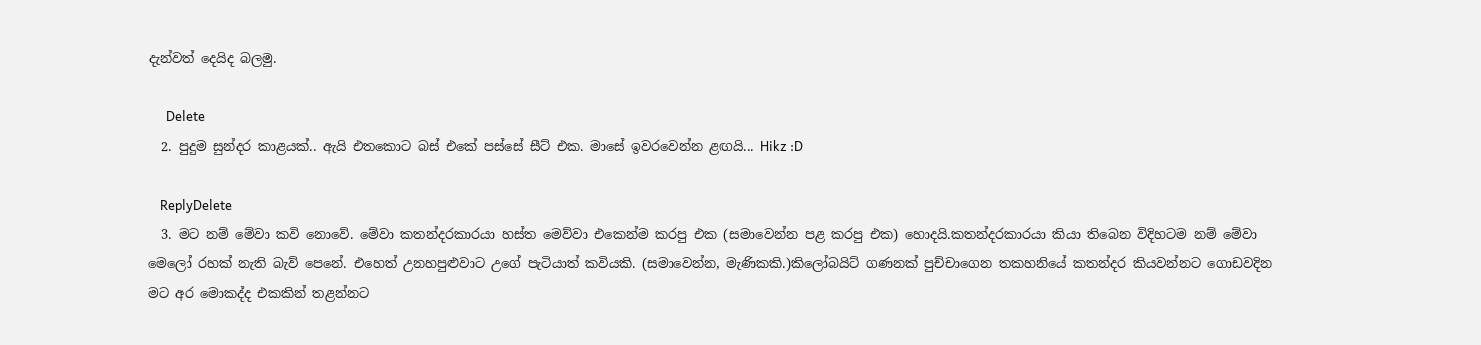දැන්වත් දෙයිද බලමු.

      Delete
  2. පුදුම සුන්දර කාළයක්.. ඇයි එතකොට බස් එකේ පස්සේ සීට් එක. මාසේ ඉවරවෙන්න ළඟයි... Hikz :D

    ReplyDelete
  3. මට නම් මේවා කවි නොවේ. මේවා කතන්දරකාරයා හස්ත මෙව්වා එකෙන්ම කරපු එක (සමාවෙන්න පළ කරපු එක) හොදයි.කතන්දරකාරයා කියා තිබෙන විදිහටම නම් මේවා මෙලෝ රහක් නැති බැව් පෙනේ. එහෙත් උනහපුළුවාට උගේ පැටියාත් කවියකි. (සමාවෙන්න, මැණිකකි.)කිලෝබයිට් ගණනක් පුච්චාගෙන තකහනියේ කතන්දර කියවන්නට ගොඩවදින මට අර මොකද්ද එකකින් තළන්නට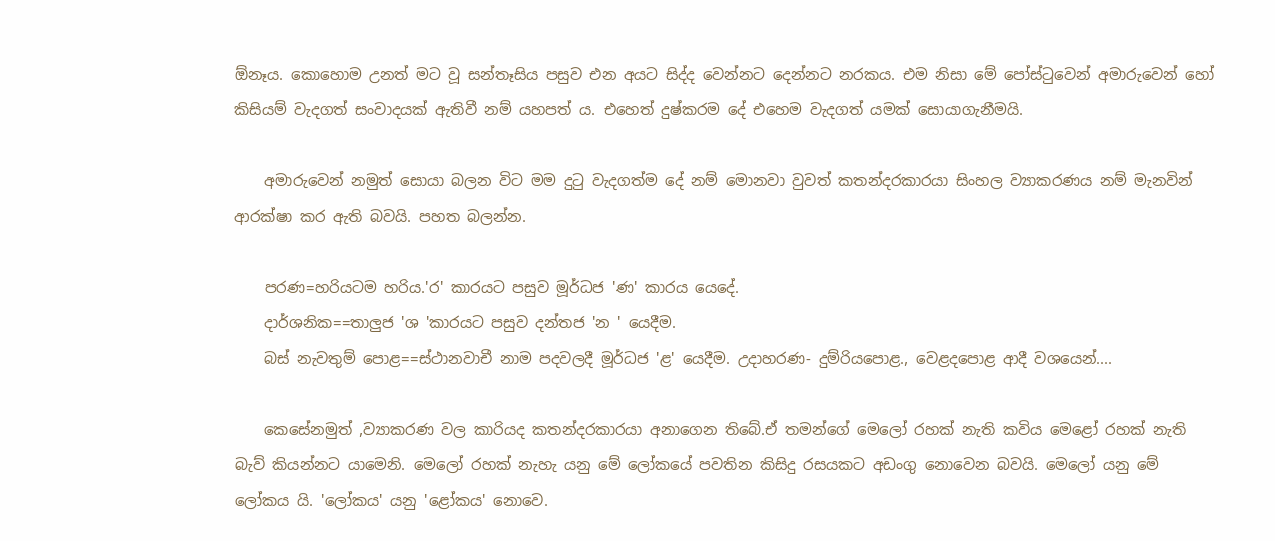ඕනෑය. කොහොම උනත් මට වූ සන්තෑසිය පසුව එන අයට සිද්ද වෙන්නට දෙන්නට නරකය. එම නිසා මේ පෝස්ටුවෙන් අමාරුවෙන් හෝ කිසියම් වැදගත් සංවාදයක් ඇතිවී නම් යහපත් ය. එහෙත් දුෂ්කරම දේ එහෙම වැදගත් යමක් සොයාගැනීමයි.

    අමාරුවෙන් නමුත් සොයා බලන විට මම දුටු වැදගත්ම දේ නම් මොනවා වුවත් කතන්දරකාරයා සිංහල ව්‍යාකරණය නම් මැනවින් ආරක්ෂා කර ඇති බවයි. පහත බලන්න.

    පරණ=හරියටම හරිය.'ර' කාරයට පසුව මූර්ධජ 'ණ' කාරය යෙදේ.
    දාර්ශනික==තාලුජ 'ශ 'කාරයට පසුව දන්තජ 'න ' යෙදීම.
    බස් නැවතුම් පොළ==ස්ථානවාචී නාම පදවලදී මූර්ධජ 'ළ' යෙදීම. උදාහරණ- දුම්රියපොළ., වෙළදපොළ ආදී වශයෙන්....

    කෙසේනමුත් ,ව්‍යාකරණ වල කාරියද කතන්දරකාරයා අනාගෙන තිබේ.ඒ තමන්ගේ මෙලෝ රහක් නැති කවිය මෙළෝ රහක් නැති බැව් කියන්නට යාමෙනි. මෙලෝ රහක් නැහැ යනු මේ ලෝකයේ පවතින කිසිදු රසයකට අඩංගු නොවෙන බවයි. මෙලෝ යනු මේ ලෝකය යි. 'ලෝකය' යනු 'ළෝකය' නොවෙ.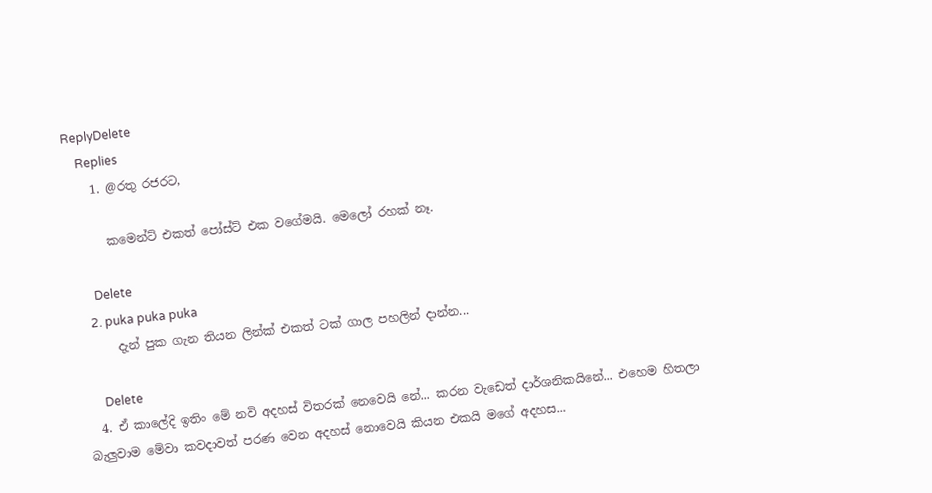ReplyDelete
    Replies
    1. @රතු රජරට,

      කමෙන්ට් එකත් පෝස්ට් එක වගේමයි. මෙලෝ රහක් නෑ.

      Delete
    2. puka puka puka
      දැන් පුක ගැන තියන ලින්ක් එකත් ටක් ගාල පහලින් දාන්න...

      Delete
  4. ඒ කාලේදි ඉතිං මේ නවි අදහස් විතරක් නෙවෙයි නේ... කරන වැඩෙත් දාර්ශනිකයිනේ... එහෙම හිතලා බැලුවාම මේවා කවදාවත් පරණ වෙන අදහස් නොවෙයි කියන එකයි මගේ අදහස...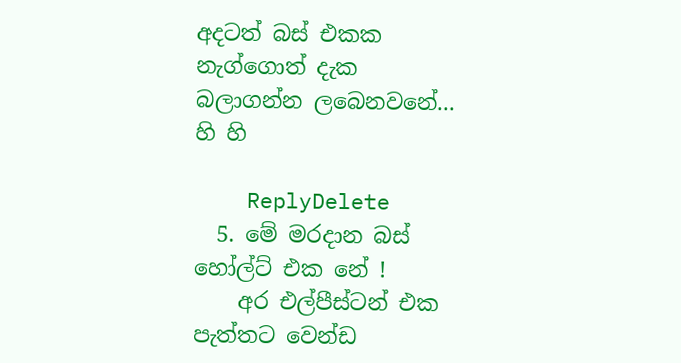අදටත් බස් එකක නැග්ගොත් දැක බලාගන්න ලබෙනවනේ... හි හි

    ReplyDelete
  5. මේ මරදාන බස් හෝල්ට් එක නේ !
    අර එල්පීස්ටන් එක පැත්තට වෙන්ඩ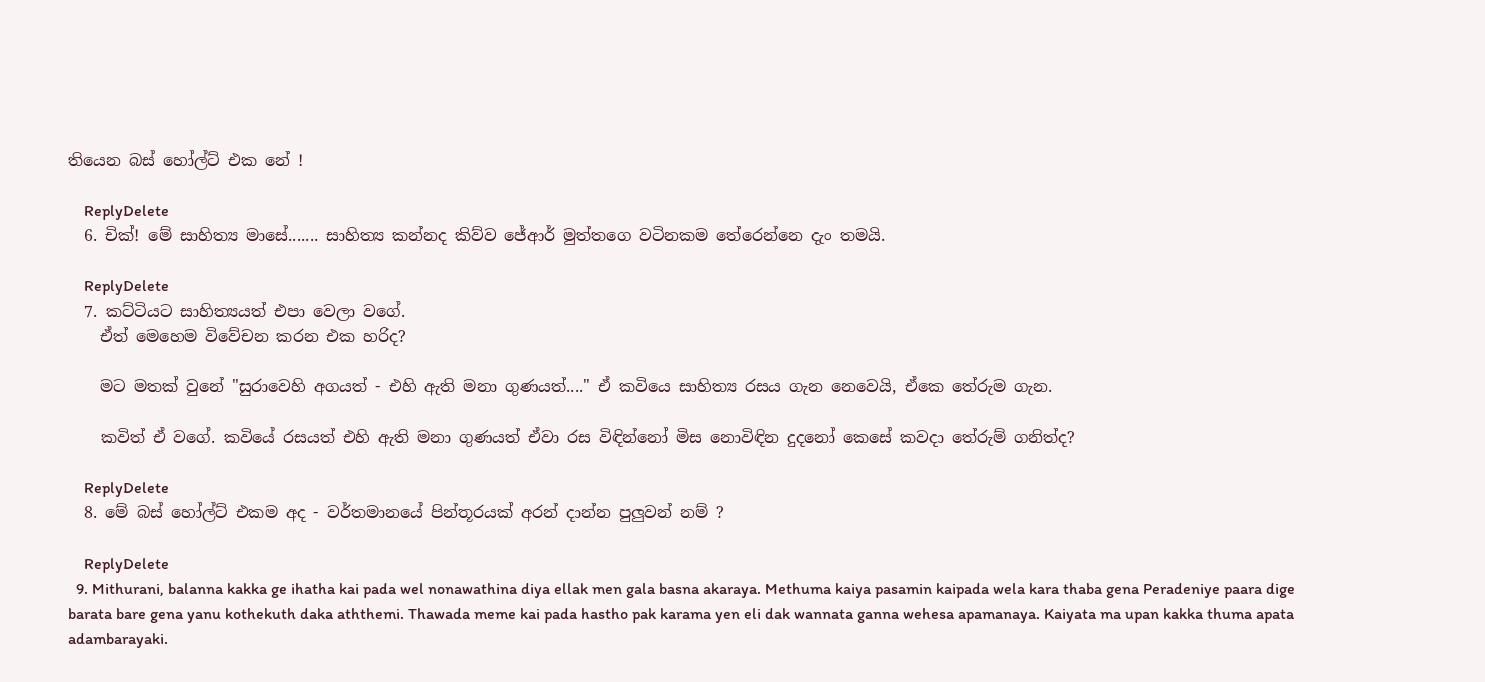තියෙන බස් හෝල්ට් එක නේ !

    ReplyDelete
  6. චික්! මේ සාහිත්‍ය මාසේ....... සාහිත්‍ය කන්නද කිව්ව ජේආර් මුත්තගෙ වටිනකම තේරෙන්නෙ දැං තමයි.

    ReplyDelete
  7. කට්ටියට සාහිත්‍යයත් එපා වෙලා වගේ.
    ඒත් මෙහෙම විවේචන කරන එක හරිද?

    මට මතක් වුනේ "සුරාවෙහි අගයත් - එහි ඇති මනා ගුණයත්...." ඒ කවියෙ සාහිත්‍ය රසය ගැන නෙවෙයි, ඒකෙ තේරුම ගැන.

    කවිත් ඒ වගේ. කවියේ රසයත් එහි ඇති මනා ගුණයත් ඒවා රස විඳින්නෝ මිස නොවිඳින දුදනෝ කෙසේ කවදා තේරුම් ගනිත්ද?

    ReplyDelete
  8. මේ බස් හෝල්ට් එකම අද - වර්තමානයේ පින්තූරයක් අරන් දාන්න පුලුවන් නම් ?

    ReplyDelete
  9. Mithurani, balanna kakka ge ihatha kai pada wel nonawathina diya ellak men gala basna akaraya. Methuma kaiya pasamin kaipada wela kara thaba gena Peradeniye paara dige barata bare gena yanu kothekuth daka aththemi. Thawada meme kai pada hastho pak karama yen eli dak wannata ganna wehesa apamanaya. Kaiyata ma upan kakka thuma apata adambarayaki.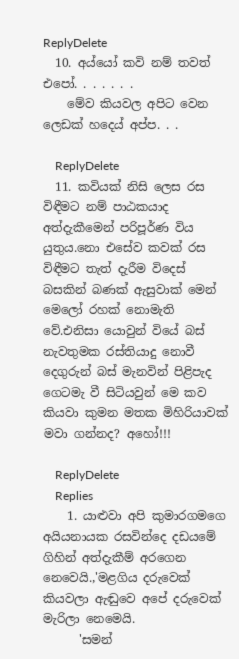ReplyDelete
  10. අය්යෝ කවි නම් තවත් එපෝ. . . . . . .
    මේව කියවල අපිට වෙන ලෙඩක් හදෙය් අප්ප. . .

    ReplyDelete
  11. කවියක් නිසි ලෙස රස විඳීමට නම් පාඨකයාද අත්දැකීමෙන් පරිපූර්ණ විය යුතුය.නො එසේව කවක් රස විඳීමට තැත් දැරීම විදෙස් බසකින් බණක් ඇසුවාක් මෙන් මෙලෝ රහක් නොමැති වේ.එනිසා යොවුන් වියේ බස් නැවතුමක රස්තියාදු නොවී දෙගුරුන් බස් මැනවින් පිළිපැද ගෙටමැ වී සිටියවුන් මෙ කව කියවා කුමන මතක මිහිරියාවක් මවා ගන්නද? අහෝ!!!

    ReplyDelete
    Replies
    1. යාළුවා අපි කුමාරගමගෙ අයියනායක රසවින්දෙ දඩයමේ ගිහින් අත්දැකීම් අරගෙන නෙවෙයි.,'මළගිය දරුවෙක් කියවලා ඇඬුවෙ අපේ දරුවෙක් මැරිලා නෙමෙයි.
      'සමන්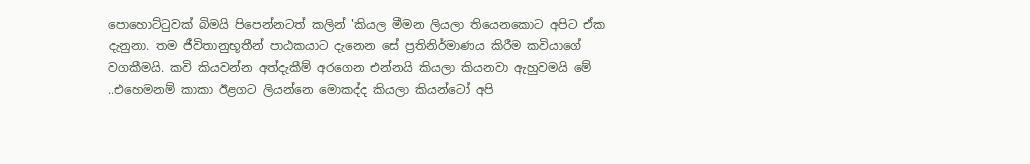පොහොට්ටුවක් බිමයි පිපෙන්නටත් කලින් 'කියල මීමන ලියලා තියෙනකොට අපිට ඒක දැනුනා. තම ජීවිතානුභූතීන් පාඨකයාට දැනෙන සේ ප්‍රතිනිර්මාණය කිරීම කවියාගේ වගකීමයි. කවි කියවන්න අත්දැකීම් අරගෙන එන්නයි කියලා කියනවා ඇහුවමයි මේ ..එහෙමනම් කාකා ඊළගට ලියන්නෙ මොකද්ද කියලා කියන්ටෝ අපි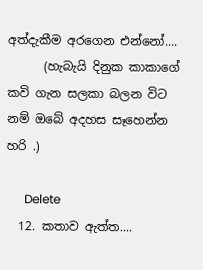අත්දැකීම අරගෙන එන්නෝ....
      (හැබැයි දිනුක කාකාගේ කවි ගැන සලකා බලන විට නම් ඔබේ අදහස සෑහෙන්න හරි .)

      Delete
  12. කතාව ඇත්ත....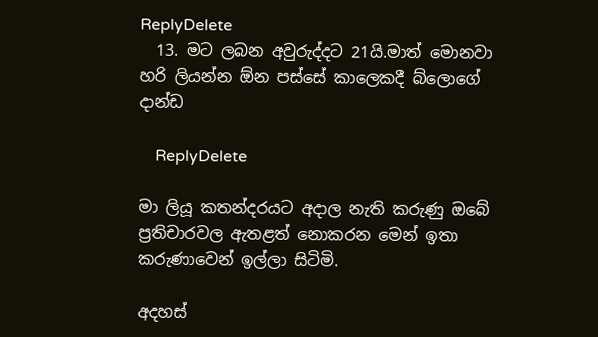ReplyDelete
  13. මට ලබන අවුරුද්දට 21යි.මාත් මොනවා හරි ලියන්න ඕන පස්සේ කාලෙකදී බ්ලොගේ දාන්ඩ

    ReplyDelete

මා ලියූ කතන්දරයට අදාල නැති කරුණු ඔබේ ප්‍රතිචාරවල ඇතළත් නොකරන මෙන් ඉතා කරුණාවෙන් ඉල්ලා සිටිමි.

අදහස්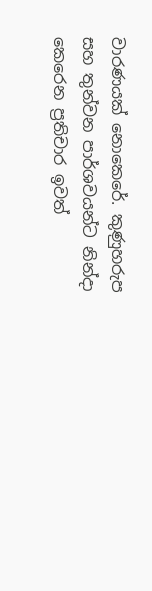වාරණයක් නොකෙරේ. කුණුහරුප සහ තුන්වන පාර්ශවයන්ට නින්දා කෙරෙන ප්‍රතිචාර ඉවත්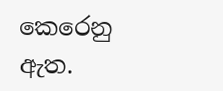කෙරෙනු ඇත.